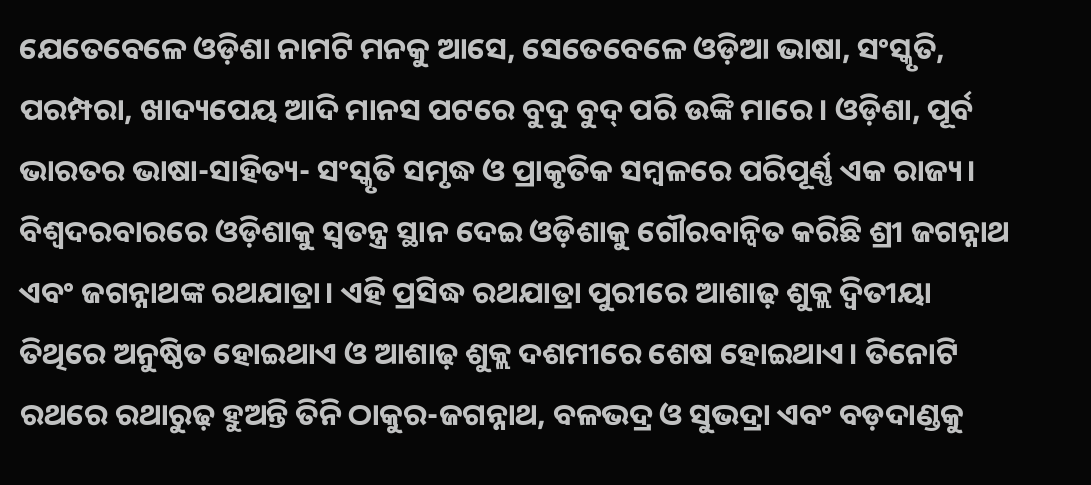ଯେତେବେଳେ ଓଡ଼ିଶା ନାମଟି ମନକୁ ଆସେ, ସେତେବେଳେ ଓଡ଼ିଆ ଭାଷା, ସଂସ୍କୃତି, ପରମ୍ପରା, ଖାଦ୍ୟପେୟ ଆଦି ମାନସ ପଟରେ ବୁଦୁ ବୁଦ୍ ପରି ଉଙ୍କି ମାରେ। ଓଡ଼ିଶା, ପୂର୍ବ ଭାରତର ଭାଷା-ସାହିତ୍ୟ- ସଂସ୍କୃତି ସମୃଦ୍ଧ ଓ ପ୍ରାକୃତିକ ସମ୍ବଳରେ ପରିପୂର୍ଣ୍ଣ ଏକ ରାଜ୍ୟ। ବିଶ୍ୱଦରବାରରେ ଓଡ଼ିଶାକୁ ସ୍ୱତନ୍ତ୍ର ସ୍ଥାନ ଦେଇ ଓଡ଼ିଶାକୁ ଗୌରବାନ୍ୱିତ କରିଛି ଶ୍ରୀ ଜଗନ୍ନାଥ ଏବଂ ଜଗନ୍ନାଥଙ୍କ ରଥଯାତ୍ରା। ଏହି ପ୍ରସିଦ୍ଧ ରଥଯାତ୍ରା ପୁରୀରେ ଆଶାଢ଼ ଶୁକ୍ଲ ଦ୍ୱିତୀୟା ତିଥିରେ ଅନୁଷ୍ଠିତ ହୋଇଥାଏ ଓ ଆଶାଢ଼ ଶୁକ୍ଲ ଦଶମୀରେ ଶେଷ ହୋଇଥାଏ। ତିନୋଟି ରଥରେ ରଥାରୁଢ଼ ହୁଅନ୍ତି ତିନି ଠାକୁର-ଜଗନ୍ନାଥ, ବଳଭଦ୍ର ଓ ସୁଭଦ୍ରା ଏବଂ ବଡ଼ଦାଣ୍ଡକୁ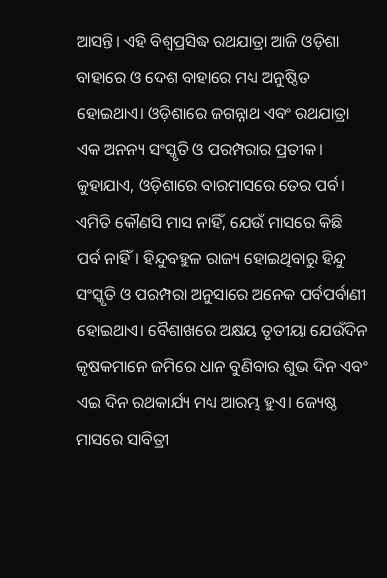ଆସନ୍ତି। ଏହି ବିଶ୍ୱପ୍ରସିଦ୍ଧ ରଥଯାତ୍ରା ଆଜି ଓଡ଼ିଶା ବାହାରେ ଓ ଦେଶ ବାହାରେ ମଧ୍ୟ ଅନୁଷ୍ଠିତ ହୋଇଥାଏ। ଓଡ଼ିଶାରେ ଜଗନ୍ନାଥ ଏବଂ ରଥଯାତ୍ରା ଏକ ଅନନ୍ୟ ସଂସ୍କୃତି ଓ ପରମ୍ପରାର ପ୍ରତୀକ। କୁହାଯାଏ, ଓଡ଼ିଶାରେ ବାରମାସରେ ତେର ପର୍ବ। ଏମିତି କୌଣସି ମାସ ନାହିଁ, ଯେଉଁ ମାସରେ କିଛି ପର୍ବ ନାହିଁ। ହିନ୍ଦୁବହୁଳ ରାଜ୍ୟ ହୋଇଥିବାରୁ ହିନ୍ଦୁ ସଂସ୍କୃତି ଓ ପରମ୍ପରା ଅନୁସାରେ ଅନେକ ପର୍ବପର୍ବାଣୀ ହୋଇଥାଏ। ବୈଶାଖରେ ଅକ୍ଷୟ ତୃତୀୟା ଯେଉଁଦିନ କୃଷକମାନେ ଜମିରେ ଧାନ ବୁଣିବାର ଶୁଭ ଦିନ ଏବଂ ଏଇ ଦିନ ରଥକାର୍ଯ୍ୟ ମଧ୍ୟ ଆରମ୍ଭ ହୁଏ। ଜ୍ୟେଷ୍ଠ ମାସରେ ସାବିତ୍ରୀ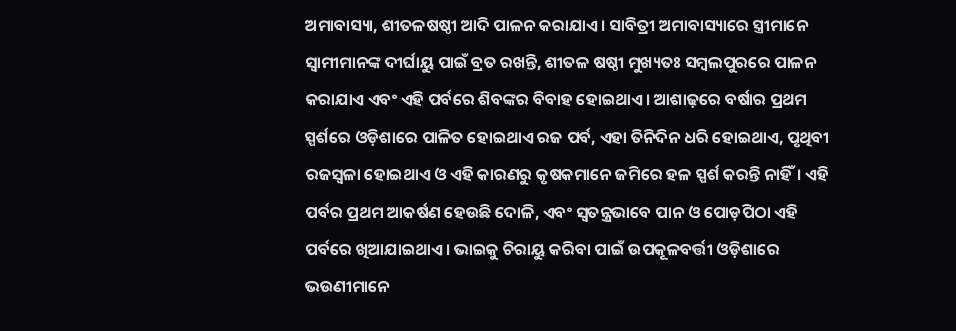ଅମାବାସ୍ୟା, ଶୀତଳଷଷ୍ଠୀ ଆଦି ପାଳନ କରାଯାଏ। ସାବିତ୍ରୀ ଅମାବାସ୍ୟାରେ ସ୍ତ୍ରୀମାନେ ସ୍ୱାମୀମାନଙ୍କ ଦୀର୍ଘାୟୁ ପାଇଁ ବ୍ରତ ରଖନ୍ତି, ଶୀତଳ ଷଷ୍ଠୀ ମୁଖ୍ୟତଃ ସମ୍ବଲପୁରରେ ପାଳନ କରାଯାଏ ଏବଂ ଏହି ପର୍ବରେ ଶିବଙ୍କର ବିବାହ ହୋଇଥାଏ। ଆଶାଢ଼ରେ ବର୍ଷାର ପ୍ରଥମ ସ୍ପର୍ଶରେ ଓଡ଼ିଶାରେ ପାଳିତ ହୋଇଥାଏ ରଜ ପର୍ବ, ଏହା ତିନିଦିନ ଧରି ହୋଇଥାଏ, ପୃଥିବୀ ରଜସ୍ୱଳା ହୋଇଥାଏ ଓ ଏହି କାରଣରୁ କୃଷକମାନେ ଜମିରେ ହଳ ସ୍ପର୍ଶ କରନ୍ତି ନାହିଁ। ଏହି ପର୍ବର ପ୍ରଥମ ଆକର୍ଷଣ ହେଉଛି ଦୋଳି, ଏବଂ ସ୍ୱତନ୍ତ୍ରଭାବେ ପାନ ଓ ପୋଡ଼ପିଠା ଏହି ପର୍ବରେ ଖିଆଯାଇଥାଏ। ଭାଇକୁ ଚିରାୟୁ କରିବା ପାଇଁ ଉପକୂଳବର୍ତ୍ତୀ ଓଡ଼ିଶାରେ ଭଉଣୀମାନେ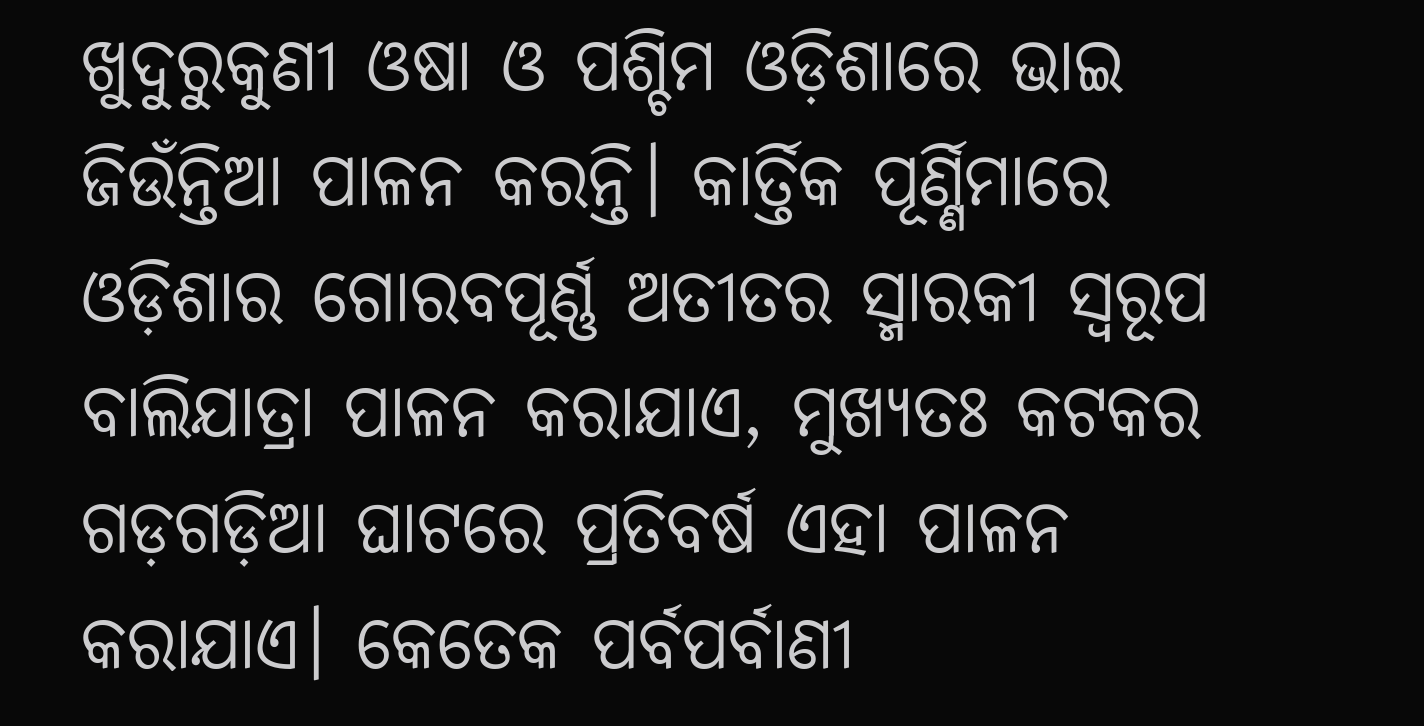ଖୁଦୁରୁକୁଣୀ ଓଷା ଓ ପଶ୍ଚିମ ଓଡ଼ିଶାରେ ଭାଇ ଜିଉଁନ୍ତିଆ ପାଳନ କରନ୍ତି। କାର୍ତ୍ତିକ ପୂର୍ଣ୍ଣିମାରେ ଓଡ଼ିଶାର ଗୋରବପୂର୍ଣ୍ଣ ଅତୀତର ସ୍ମାରକୀ ସ୍ୱରୂପ ବାଲିଯାତ୍ରା ପାଳନ କରାଯାଏ, ମୁଖ୍ୟତଃ କଟକର ଗଡ଼ଗଡ଼ିଆ ଘାଟରେ ପ୍ରତିବର୍ଷ ଏହା ପାଳନ କରାଯାଏ। କେତେକ ପର୍ବପର୍ବାଣୀ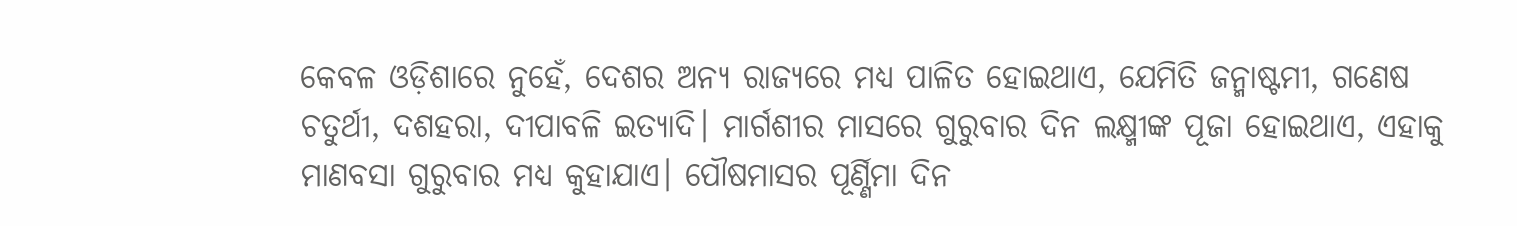କେବଳ ଓଡ଼ିଶାରେ ନୁହେଁ, ଦେଶର ଅନ୍ୟ ରାଜ୍ୟରେ ମଧ୍ୟ ପାଳିତ ହୋଇଥାଏ, ଯେମିତି ଜନ୍ମାଷ୍ଟମୀ, ଗଣେଷ ଚତୁର୍ଥୀ, ଦଶହରା, ଦୀପାବଳି ଇତ୍ୟାଦି। ମାର୍ଗଶୀର ମାସରେ ଗୁରୁବାର ଦିନ ଲକ୍ଷ୍ମୀଙ୍କ ପୂଜା ହୋଇଥାଏ, ଏହାକୁ ମାଣବସା ଗୁରୁବାର ମଧ୍ୟ କୁହାଯାଏ। ପୌଷମାସର ପୂର୍ଣ୍ଣିମା ଦିନ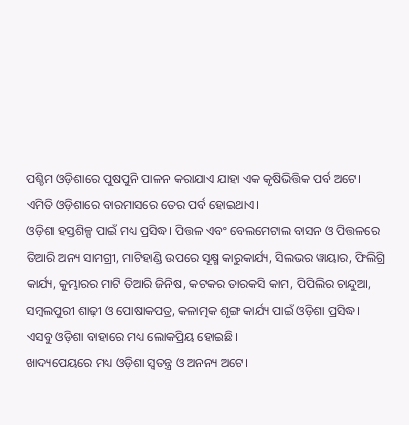ପଶ୍ଚିମ ଓଡ଼ିଶାରେ ପୁଷପୁନି ପାଳନ କରାଯାଏ ଯାହା ଏକ କୃଷିଭିତ୍ତିକ ପର୍ବ ଅଟେ। ଏମିତି ଓଡ଼ିଶାରେ ବାରମାସରେ ତେର ପର୍ବ ହୋଇଥାଏ।
ଓଡ଼ିଶା ହସ୍ତଶିଳ୍ପ ପାଇଁ ମଧ୍ୟ ପ୍ରସିଦ୍ଧ। ପିତ୍ତଳ ଏବଂ ବେଲମେଟାଲ ବାସନ ଓ ପିତ୍ତଳରେ ତିଆରି ଅନ୍ୟ ସାମଗ୍ରୀ, ମାଟିହାଣ୍ଡି ଉପରେ ସୂକ୍ଷ୍ମ କାରୁକାର୍ଯ୍ୟ, ସିଲଭର ୱାୟାର, ଫିଲିଗ୍ରି କାର୍ଯ୍ୟ, କୁମ୍ଭାରର ମାଟି ତିଆରି ଜିନିଷ, କଟକର ତାରକସି କାମ, ପିପିଲିର ଚାନ୍ଦୁଆ, ସମ୍ବଲପୁରୀ ଶାଢ଼ୀ ଓ ପୋଷାକପତ୍ର, କଳାତ୍ମକ ଶୃଙ୍ଗ କାର୍ଯ୍ୟ ପାଇଁ ଓଡ଼ିଶା ପ୍ରସିଦ୍ଧ। ଏସବୁ ଓଡ଼ିଶା ବାହାରେ ମଧ୍ୟ ଲୋକପ୍ରିୟ ହୋଇଛି।
ଖାଦ୍ୟପେୟରେ ମଧ୍ୟ ଓଡ଼ିଶା ସ୍ୱତନ୍ତ୍ର ଓ ଅନନ୍ୟ ଅଟେ।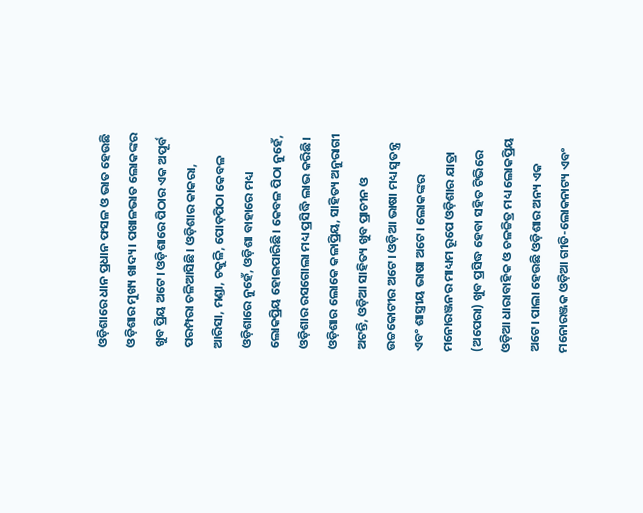ଓଡ଼ିଶାରେ ଧାନ ପ୍ରଧାନ ଫସଳ ଓ ଭାତ ହେଉଛି ଓଡ଼ିଶାର ମୁଖ୍ୟ ଖାଦ୍ୟ। ପଖାଳଭାତ ଲୋକଙ୍କର ଖୁବ ପ୍ରିୟ ଅଟେ। ଓଡ଼ିଶାରେ ପିଠାର ଏକ ଅପୂର୍ବ ପରମ୍ପରା ଚଳିଆସିଛି। ଓଡ଼ିଶାର କାକରା, ଆରିସା, ମଣ୍ଡା, ଚକୁଳି, ପୋଡ଼ପିଠା କେବଳ ଓଡ଼ିଶାରେ ନୁହେଁ, ଓଡ଼ିଶା ବାହାରେ ମଧ୍ୟ ଲୋକପ୍ରିୟ ହୋଇପାରିଛି। କେବଳ ପିଠା ନୁହେଁ, ଓଡ଼ିଶାର ରସଗୋଲା ମଧ୍ୟ ପ୍ରସିଦ୍ଧି ଲାଭ କରିଛି।
ଓଡ଼ିଶାର ଲୋକେ କଳାପ୍ରିୟ, ସାହିତ୍ୟ ଅନୁରାଗୀ ଅଟନ୍ତି, ଓଡ଼ିଆ ସାହିତ୍ୟ ଖୁବ ପ୍ରାଚୀନ ଓ ଉଚ୍ଚକୋଟୀର ଅଟେ। ଓଡ଼ିଆ ଭାଷା ମଧ୍ୟ ସ୍ୱତନ୍ତ୍ର ଏବଂ ଶାସ୍ତ୍ରୀୟ ଭାଷା ଅଟେ। ଲୋକଙ୍କର ମନୋରଞ୍ଜନର ମାଧ୍ୟମ ରୂପେ ଓଡ଼ିଶାର ଯାତ୍ରା (ଅପେରା) ଖୁବ ପ୍ରସିଦ୍ଧ ହେବା ସହିତ ଟିଭିରେ ଓଡ଼ିଆ ଧାରାବାହିକ ଓ ଚଳଚ୍ଚିତ୍ର ମଧ୍ୟ ଲୋକପ୍ରିୟ ଅଟେ। ପାଲା ହେଉଛି ଓଡ଼ିଶାର ଅନ୍ୟ ଏକ ମନୋରଞ୍ଜକ ଓଡ଼ିଆ ଗୀତି-ଲୋକନାଟ୍ୟ ଏବଂ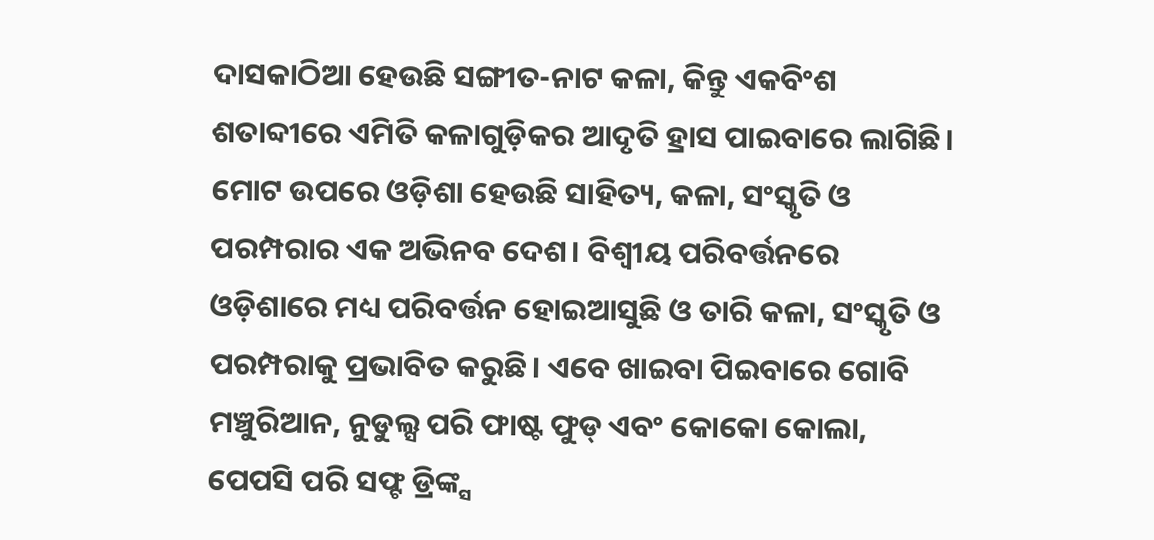ଦାସକାଠିଆ ହେଉଛି ସଙ୍ଗୀତ-ନାଟ କଳା, କିନ୍ତୁ ଏକବିଂଶ ଶତାବ୍ଦୀରେ ଏମିତି କଳାଗୁଡ଼ିକର ଆଦୃତି ହ୍ରାସ ପାଇବାରେ ଲାଗିଛି। ମୋଟ ଉପରେ ଓଡ଼ିଶା ହେଉଛି ସାହିତ୍ୟ, କଳା, ସଂସ୍କୃତି ଓ ପରମ୍ପରାର ଏକ ଅଭିନବ ଦେଶ। ବିଶ୍ୱୀୟ ପରିବର୍ତ୍ତନରେ ଓଡ଼ିଶାରେ ମଧ୍ୟ ପରିବର୍ତ୍ତନ ହୋଇଆସୁଛି ଓ ତାରି କଳା, ସଂସ୍କୃତି ଓ ପରମ୍ପରାକୁ ପ୍ରଭାବିତ କରୁଛି। ଏବେ ଖାଇବା ପିଇବାରେ ଗୋବି ମଞ୍ଚୁରିଆନ, ନୁଡୁଲ୍ସ ପରି ଫାଷ୍ଟ ଫୁଡ୍ ଏବଂ କୋକୋ କୋଲା, ପେପସି ପରି ସଫ୍ଟ ଡ୍ରିଙ୍କ୍ସ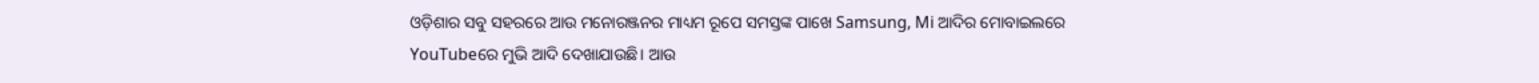ଓଡ଼ିଶାର ସବୁ ସହରରେ ଆଉ ମନୋରଞ୍ଜନର ମାଧ୍ୟମ ରୂପେ ସମସ୍ତଙ୍କ ପାଖେ Samsung, Mi ଆଦିର ମୋବାଇଲରେ YouTubeରେ ମୁଭି ଆଦି ଦେଖାଯାଉଛି। ଆଉ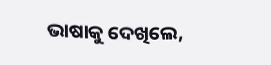ଭାଷାକୁ ଦେଖିଲେ,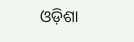ଓଡ଼ିଶା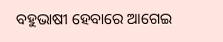ବହୁଭାଷୀ ହେବାରେ ଆଗେଇ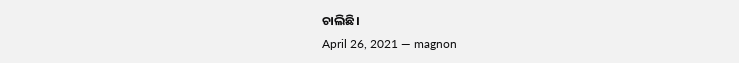ଚାଲିଛି।
April 26, 2021 — magnon